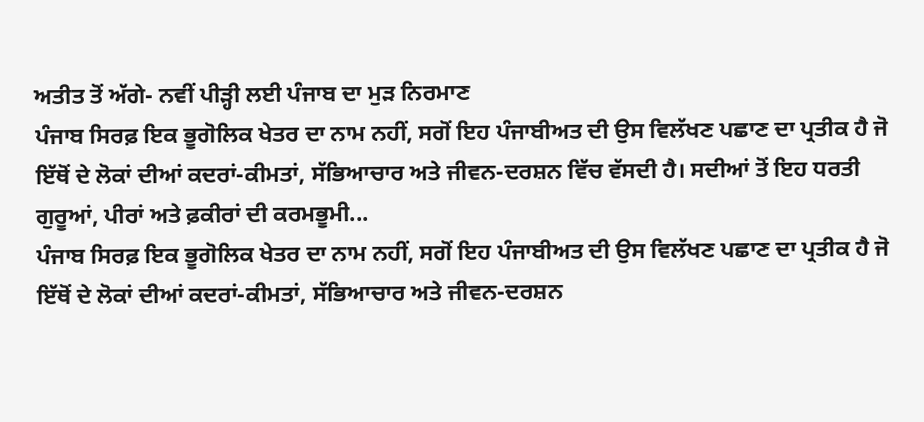ਅਤੀਤ ਤੋਂ ਅੱਗੇ- ਨਵੀਂ ਪੀੜ੍ਹੀ ਲਈ ਪੰਜਾਬ ਦਾ ਮੁੜ ਨਿਰਮਾਣ
ਪੰਜਾਬ ਸਿਰਫ਼ ਇਕ ਭੂਗੋਲਿਕ ਖੇਤਰ ਦਾ ਨਾਮ ਨਹੀਂ, ਸਗੋਂ ਇਹ ਪੰਜਾਬੀਅਤ ਦੀ ਉਸ ਵਿਲੱਖਣ ਪਛਾਣ ਦਾ ਪ੍ਰਤੀਕ ਹੈ ਜੋ ਇੱਥੋਂ ਦੇ ਲੋਕਾਂ ਦੀਆਂ ਕਦਰਾਂ-ਕੀਮਤਾਂ, ਸੱਭਿਆਚਾਰ ਅਤੇ ਜੀਵਨ-ਦਰਸ਼ਨ ਵਿੱਚ ਵੱਸਦੀ ਹੈ। ਸਦੀਆਂ ਤੋਂ ਇਹ ਧਰਤੀ ਗੁਰੂਆਂ, ਪੀਰਾਂ ਅਤੇ ਫ਼ਕੀਰਾਂ ਦੀ ਕਰਮਭੂਮੀ...
ਪੰਜਾਬ ਸਿਰਫ਼ ਇਕ ਭੂਗੋਲਿਕ ਖੇਤਰ ਦਾ ਨਾਮ ਨਹੀਂ, ਸਗੋਂ ਇਹ ਪੰਜਾਬੀਅਤ ਦੀ ਉਸ ਵਿਲੱਖਣ ਪਛਾਣ ਦਾ ਪ੍ਰਤੀਕ ਹੈ ਜੋ ਇੱਥੋਂ ਦੇ ਲੋਕਾਂ ਦੀਆਂ ਕਦਰਾਂ-ਕੀਮਤਾਂ, ਸੱਭਿਆਚਾਰ ਅਤੇ ਜੀਵਨ-ਦਰਸ਼ਨ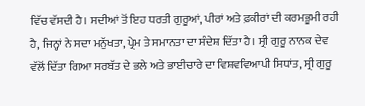ਵਿੱਚ ਵੱਸਦੀ ਹੈ। ਸਦੀਆਂ ਤੋਂ ਇਹ ਧਰਤੀ ਗੁਰੂਆਂ, ਪੀਰਾਂ ਅਤੇ ਫ਼ਕੀਰਾਂ ਦੀ ਕਰਮਭੂਮੀ ਰਹੀ ਹੈ, ਜਿਨ੍ਹਾਂ ਨੇ ਸਦਾ ਮਨੁੱਖਤਾ, ਪ੍ਰੇਮ ਤੇ ਸਮਾਨਤਾ ਦਾ ਸੰਦੇਸ਼ ਦਿੱਤਾ ਹੈ। ਸ੍ਰੀ ਗੁਰੂ ਨਾਨਕ ਦੇਵ ਵੱਲੋਂ ਦਿੱਤਾ ਗਿਆ ਸਰਬੱਤ ਦੇ ਭਲੇ ਅਤੇ ਭਾਈਚਾਰੇ ਦਾ ਵਿਸ਼ਵਵਿਆਪੀ ਸਿਧਾਂਤ, ਸ੍ਰੀ ਗੁਰੂ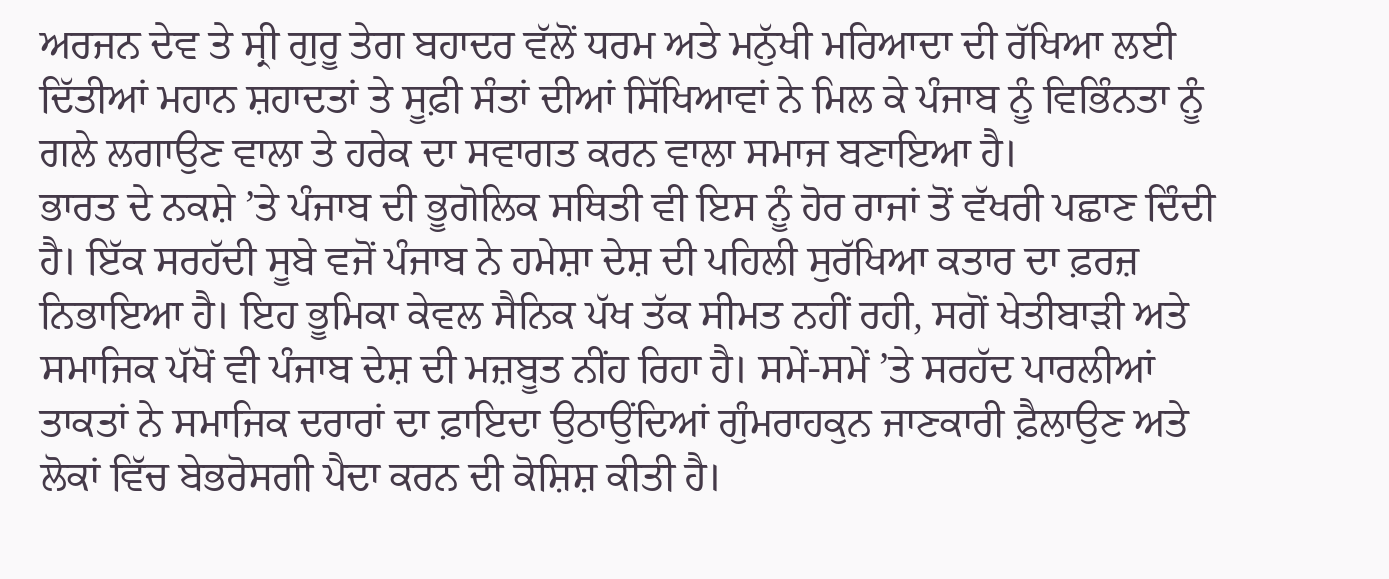ਅਰਜਨ ਦੇਵ ਤੇ ਸ੍ਰੀ ਗੁਰੂ ਤੇਗ ਬਹਾਦਰ ਵੱਲੋਂ ਧਰਮ ਅਤੇ ਮਨੁੱਖੀ ਮਰਿਆਦਾ ਦੀ ਰੱਖਿਆ ਲਈ ਦਿੱਤੀਆਂ ਮਹਾਨ ਸ਼ਹਾਦਤਾਂ ਤੇ ਸੂਫ਼ੀ ਸੰਤਾਂ ਦੀਆਂ ਸਿੱਖਿਆਵਾਂ ਨੇ ਮਿਲ ਕੇ ਪੰਜਾਬ ਨੂੰ ਵਿਭਿੰਨਤਾ ਨੂੰ ਗਲੇ ਲਗਾਉਣ ਵਾਲਾ ਤੇ ਹਰੇਕ ਦਾ ਸਵਾਗਤ ਕਰਨ ਵਾਲਾ ਸਮਾਜ ਬਣਾਇਆ ਹੈ।
ਭਾਰਤ ਦੇ ਨਕਸ਼ੇ ’ਤੇ ਪੰਜਾਬ ਦੀ ਭੂਗੋਲਿਕ ਸਥਿਤੀ ਵੀ ਇਸ ਨੂੰ ਹੋਰ ਰਾਜਾਂ ਤੋਂ ਵੱਖਰੀ ਪਛਾਣ ਦਿੰਦੀ ਹੈ। ਇੱਕ ਸਰਹੱਦੀ ਸੂਬੇ ਵਜੋਂ ਪੰਜਾਬ ਨੇ ਹਮੇਸ਼ਾ ਦੇਸ਼ ਦੀ ਪਹਿਲੀ ਸੁਰੱਖਿਆ ਕਤਾਰ ਦਾ ਫ਼ਰਜ਼ ਨਿਭਾਇਆ ਹੈ। ਇਹ ਭੂਮਿਕਾ ਕੇਵਲ ਸੈਨਿਕ ਪੱਖ ਤੱਕ ਸੀਮਤ ਨਹੀਂ ਰਹੀ, ਸਗੋਂ ਖੇਤੀਬਾੜੀ ਅਤੇ ਸਮਾਜਿਕ ਪੱਖੋਂ ਵੀ ਪੰਜਾਬ ਦੇਸ਼ ਦੀ ਮਜ਼ਬੂਤ ਨੀਂਹ ਰਿਹਾ ਹੈ। ਸਮੇਂ-ਸਮੇਂ ’ਤੇ ਸਰਹੱਦ ਪਾਰਲੀਆਂ ਤਾਕਤਾਂ ਨੇ ਸਮਾਜਿਕ ਦਰਾਰਾਂ ਦਾ ਫ਼ਾਇਦਾ ਉਠਾਉਂਦਿਆਂ ਗੁੰਮਰਾਹਕੁਨ ਜਾਣਕਾਰੀ ਫ਼ੈਲਾਉਣ ਅਤੇ ਲੋਕਾਂ ਵਿੱਚ ਬੇਭਰੋਸਗੀ ਪੈਦਾ ਕਰਨ ਦੀ ਕੋਸ਼ਿਸ਼ ਕੀਤੀ ਹੈ।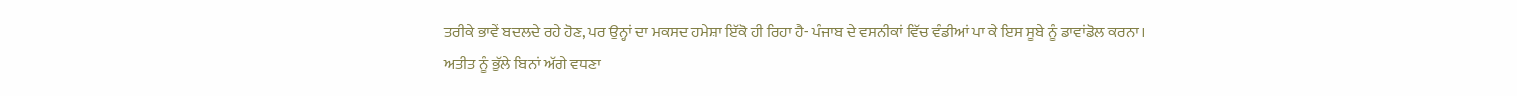ਤਰੀਕੇ ਭਾਵੇਂ ਬਦਲਦੇ ਰਹੇ ਹੋਣ, ਪਰ ਉਨ੍ਹਾਂ ਦਾ ਮਕਸਦ ਹਮੇਸ਼ਾ ਇੱਕੋ ਹੀ ਰਿਹਾ ਹੈ- ਪੰਜਾਬ ਦੇ ਵਸਨੀਕਾਂ ਵਿੱਚ ਵੰਡੀਆਂ ਪਾ ਕੇ ਇਸ ਸੂਬੇ ਨੂੰ ਡਾਵਾਂਡੋਲ ਕਰਨਾ।
ਅਤੀਤ ਨੂੰ ਭੁੱਲੇ ਬਿਨਾਂ ਅੱਗੇ ਵਧਣਾ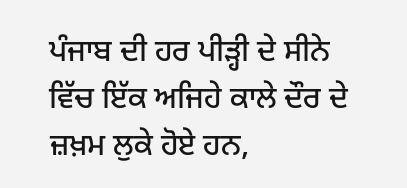ਪੰਜਾਬ ਦੀ ਹਰ ਪੀੜ੍ਹੀ ਦੇ ਸੀਨੇ ਵਿੱਚ ਇੱਕ ਅਜਿਹੇ ਕਾਲੇ ਦੌਰ ਦੇ ਜ਼ਖ਼ਮ ਲੁਕੇ ਹੋਏ ਹਨ,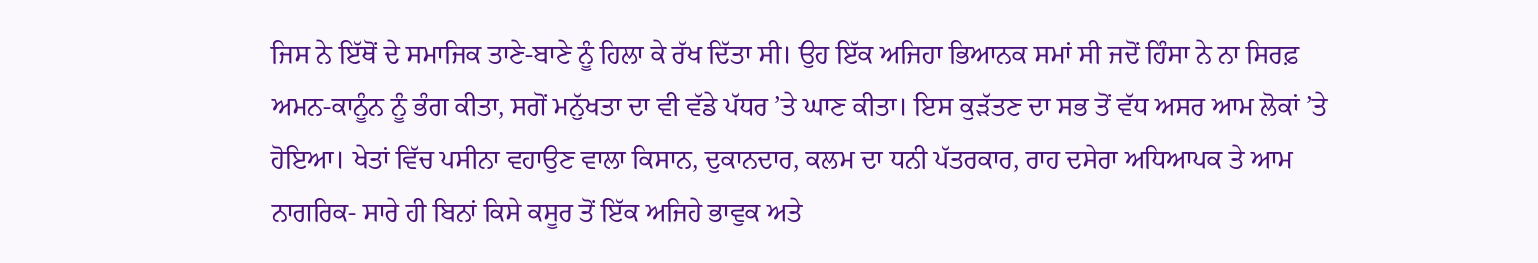ਜਿਸ ਨੇ ਇੱਥੋਂ ਦੇ ਸਮਾਜਿਕ ਤਾਣੇ-ਬਾਣੇ ਨੂੰ ਹਿਲਾ ਕੇ ਰੱਖ ਦਿੱਤਾ ਸੀ। ਉਹ ਇੱਕ ਅਜਿਹਾ ਭਿਆਨਕ ਸਮਾਂ ਸੀ ਜਦੋਂ ਹਿੰਸਾ ਨੇ ਨਾ ਸਿਰਫ਼ ਅਮਨ-ਕਾਨੂੰਨ ਨੂੰ ਭੰਗ ਕੀਤਾ, ਸਗੋਂ ਮਨੁੱਖਤਾ ਦਾ ਵੀ ਵੱਡੇ ਪੱਧਰ ’ਤੇ ਘਾਣ ਕੀਤਾ। ਇਸ ਕੁੜੱਤਣ ਦਾ ਸਭ ਤੋਂ ਵੱਧ ਅਸਰ ਆਮ ਲੋਕਾਂ ’ਤੇ ਹੋਇਆ। ਖੇਤਾਂ ਵਿੱਚ ਪਸੀਨਾ ਵਹਾਉਣ ਵਾਲਾ ਕਿਸਾਨ, ਦੁਕਾਨਦਾਰ, ਕਲਮ ਦਾ ਧਨੀ ਪੱਤਰਕਾਰ, ਰਾਹ ਦਸੇਰਾ ਅਧਿਆਪਕ ਤੇ ਆਮ ਨਾਗਰਿਕ- ਸਾਰੇ ਹੀ ਬਿਨਾਂ ਕਿਸੇ ਕਸੂਰ ਤੋਂ ਇੱਕ ਅਜਿਹੇ ਭਾਵੁਕ ਅਤੇ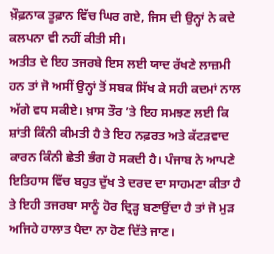ਖ਼ੌਫ਼ਨਾਕ ਤੂਫ਼ਾਨ ਵਿੱਚ ਘਿਰ ਗਏ, ਜਿਸ ਦੀ ਉਨ੍ਹਾਂ ਨੇ ਕਦੇ ਕਲਪਨਾ ਵੀ ਨਹੀਂ ਕੀਤੀ ਸੀ।
ਅਤੀਤ ਦੇ ਇਹ ਤਜਰਬੇ ਇਸ ਲਈ ਯਾਦ ਰੱਖਣੇ ਲਾਜ਼ਮੀ ਹਨ ਤਾਂ ਜੋ ਅਸੀਂ ਉਨ੍ਹਾਂ ਤੋਂ ਸਬਕ ਸਿੱਖ ਕੇ ਸਹੀ ਕਦਮਾਂ ਨਾਲ ਅੱਗੇ ਵਧ ਸਕੀਏ। ਖ਼ਾਸ ਤੌਰ ’ਤੇ ਇਹ ਸਮਝਣ ਲਈ ਕਿ ਸ਼ਾਂਤੀ ਕਿੰਨੀ ਕੀਮਤੀ ਹੈ ਤੇ ਇਹ ਨਫ਼ਰਤ ਅਤੇ ਕੱਟੜਵਾਦ ਕਾਰਨ ਕਿੰਨੀ ਛੇਤੀ ਭੰਗ ਹੋ ਸਕਦੀ ਹੈ। ਪੰਜਾਬ ਨੇ ਆਪਣੇ ਇਤਿਹਾਸ ਵਿੱਚ ਬਹੁਤ ਦੁੱਖ ਤੇ ਦਰਦ ਦਾ ਸਾਹਮਣਾ ਕੀਤਾ ਹੈ ਤੇ ਇਹੀ ਤਜਰਬਾ ਸਾਨੂੰ ਹੋਰ ਦ੍ਰਿੜ੍ਹ ਬਣਾਉਂਦਾ ਹੈ ਤਾਂ ਜੋ ਮੁੜ ਅਜਿਹੇ ਹਾਲਾਤ ਪੈਦਾ ਨਾ ਹੋਣ ਦਿੱਤੇ ਜਾਣ।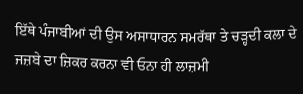ਇੱਥੇ ਪੰਜਾਬੀਆਂ ਦੀ ਉਸ ਅਸਾਧਾਰਨ ਸਮਰੱਥਾ ਤੇ ਚੜ੍ਹਦੀ ਕਲਾ ਦੇ ਜਜ਼ਬੇ ਦਾ ਜ਼ਿਕਰ ਕਰਨਾ ਵੀ ਓਨਾ ਹੀ ਲਾਜ਼ਮੀ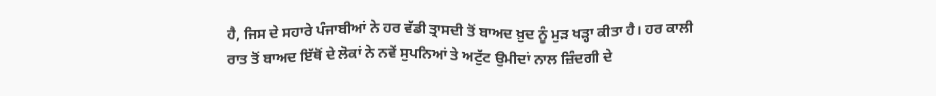ਹੈ, ਜਿਸ ਦੇ ਸਹਾਰੇ ਪੰਜਾਬੀਆਂ ਨੇ ਹਰ ਵੱਡੀ ਤ੍ਰਾਸਦੀ ਤੋਂ ਬਾਅਦ ਖ਼ੁਦ ਨੂੰ ਮੁੜ ਖੜ੍ਹਾ ਕੀਤਾ ਹੈ। ਹਰ ਕਾਲੀ ਰਾਤ ਤੋਂ ਬਾਅਦ ਇੱਥੋਂ ਦੇ ਲੋਕਾਂ ਨੇ ਨਵੇਂ ਸੁਪਨਿਆਂ ਤੇ ਅਟੁੱਟ ਉਮੀਦਾਂ ਨਾਲ ਜ਼ਿੰਦਗੀ ਦੇ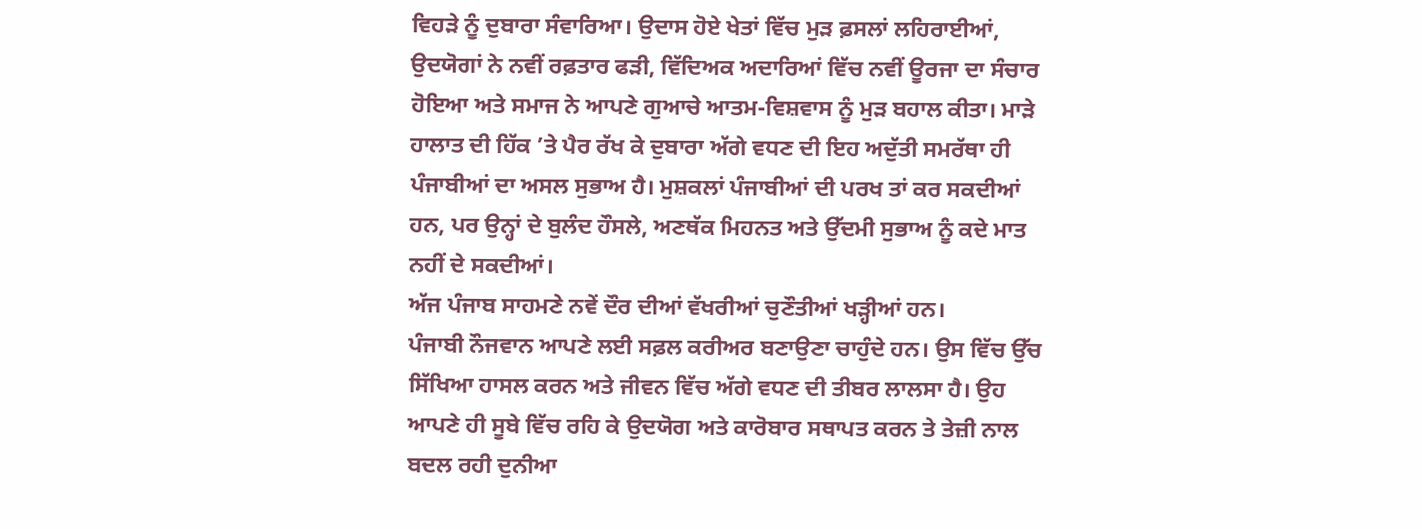ਵਿਹੜੇ ਨੂੰ ਦੁਬਾਰਾ ਸੰਵਾਰਿਆ। ਉਦਾਸ ਹੋਏ ਖੇਤਾਂ ਵਿੱਚ ਮੁੜ ਫ਼ਸਲਾਂ ਲਹਿਰਾਈਆਂ, ਉਦਯੋਗਾਂ ਨੇ ਨਵੀਂ ਰਫ਼ਤਾਰ ਫੜੀ, ਵਿੱਦਿਅਕ ਅਦਾਰਿਆਂ ਵਿੱਚ ਨਵੀਂ ਊਰਜਾ ਦਾ ਸੰਚਾਰ ਹੋਇਆ ਅਤੇ ਸਮਾਜ ਨੇ ਆਪਣੇ ਗੁਆਚੇ ਆਤਮ-ਵਿਸ਼ਵਾਸ ਨੂੰ ਮੁੜ ਬਹਾਲ ਕੀਤਾ। ਮਾੜੇ ਹਾਲਾਤ ਦੀ ਹਿੱਕ ’ਤੇ ਪੈਰ ਰੱਖ ਕੇ ਦੁਬਾਰਾ ਅੱਗੇ ਵਧਣ ਦੀ ਇਹ ਅਦੁੱਤੀ ਸਮਰੱਥਾ ਹੀ ਪੰਜਾਬੀਆਂ ਦਾ ਅਸਲ ਸੁਭਾਅ ਹੈ। ਮੁਸ਼ਕਲਾਂ ਪੰਜਾਬੀਆਂ ਦੀ ਪਰਖ ਤਾਂ ਕਰ ਸਕਦੀਆਂ ਹਨ, ਪਰ ਉਨ੍ਹਾਂ ਦੇ ਬੁਲੰਦ ਹੌਸਲੇ, ਅਣਥੱਕ ਮਿਹਨਤ ਅਤੇ ਉੱਦਮੀ ਸੁਭਾਅ ਨੂੰ ਕਦੇ ਮਾਤ ਨਹੀਂ ਦੇ ਸਕਦੀਆਂ।
ਅੱਜ ਪੰਜਾਬ ਸਾਹਮਣੇ ਨਵੇਂ ਦੌਰ ਦੀਆਂ ਵੱਖਰੀਆਂ ਚੁਣੌਤੀਆਂ ਖੜ੍ਹੀਆਂ ਹਨ।
ਪੰਜਾਬੀ ਨੌਜਵਾਨ ਆਪਣੇ ਲਈ ਸਫ਼ਲ ਕਰੀਅਰ ਬਣਾਉਣਾ ਚਾਹੁੰਦੇ ਹਨ। ਉਸ ਵਿੱਚ ਉੱਚ ਸਿੱਖਿਆ ਹਾਸਲ ਕਰਨ ਅਤੇ ਜੀਵਨ ਵਿੱਚ ਅੱਗੇ ਵਧਣ ਦੀ ਤੀਬਰ ਲਾਲਸਾ ਹੈ। ਉਹ ਆਪਣੇ ਹੀ ਸੂਬੇ ਵਿੱਚ ਰਹਿ ਕੇ ਉਦਯੋਗ ਅਤੇ ਕਾਰੋਬਾਰ ਸਥਾਪਤ ਕਰਨ ਤੇ ਤੇਜ਼ੀ ਨਾਲ ਬਦਲ ਰਹੀ ਦੁਨੀਆ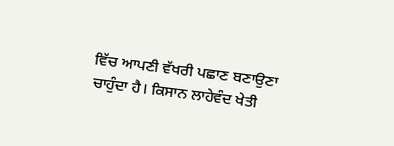ਵਿੱਚ ਆਪਣੀ ਵੱਖਰੀ ਪਛਾਣ ਬਣਾਉਣਾ ਚਾਹੁੰਦਾ ਹੈ। ਕਿਸਾਨ ਲਾਹੇਵੰਦ ਖੇਤੀ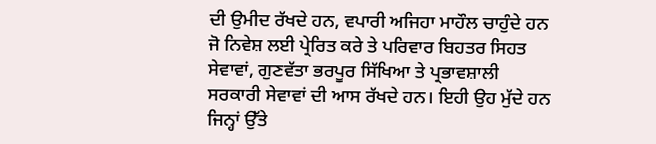ਦੀ ਉਮੀਦ ਰੱਖਦੇ ਹਨ, ਵਪਾਰੀ ਅਜਿਹਾ ਮਾਹੌਲ ਚਾਹੁੰਦੇ ਹਨ ਜੋ ਨਿਵੇਸ਼ ਲਈ ਪ੍ਰੇਰਿਤ ਕਰੇ ਤੇ ਪਰਿਵਾਰ ਬਿਹਤਰ ਸਿਹਤ ਸੇਵਾਵਾਂ, ਗੁਣਵੱਤਾ ਭਰਪੂਰ ਸਿੱਖਿਆ ਤੇ ਪ੍ਰਭਾਵਸ਼ਾਲੀ ਸਰਕਾਰੀ ਸੇਵਾਵਾਂ ਦੀ ਆਸ ਰੱਖਦੇ ਹਨ। ਇਹੀ ਉਹ ਮੁੱਦੇ ਹਨ ਜਿਨ੍ਹਾਂ ਉੱਤੇ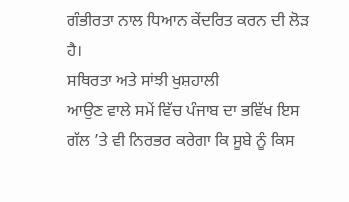ਗੰਭੀਰਤਾ ਨਾਲ ਧਿਆਨ ਕੇਂਦਰਿਤ ਕਰਨ ਦੀ ਲੋੜ ਹੈ।
ਸਥਿਰਤਾ ਅਤੇ ਸਾਂਝੀ ਖੁਸ਼ਹਾਲੀ
ਆਉਣ ਵਾਲੇ ਸਮੇਂ ਵਿੱਚ ਪੰਜਾਬ ਦਾ ਭਵਿੱਖ ਇਸ ਗੱਲ ’ਤੇ ਵੀ ਨਿਰਭਰ ਕਰੇਗਾ ਕਿ ਸੂਬੇ ਨੂੰ ਕਿਸ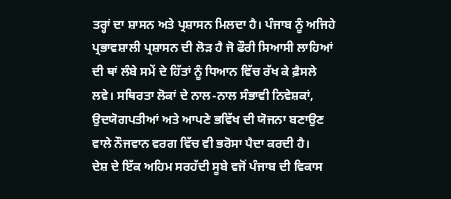ਤਰ੍ਹਾਂ ਦਾ ਸ਼ਾਸਨ ਅਤੇ ਪ੍ਰਸ਼ਾਸਨ ਮਿਲਦਾ ਹੈ। ਪੰਜਾਬ ਨੂੰ ਅਜਿਹੇ ਪ੍ਰਭਾਵਸ਼ਾਲੀ ਪ੍ਰਸ਼ਾਸਨ ਦੀ ਲੋੜ ਹੈ ਜੋ ਫੌਰੀ ਸਿਆਸੀ ਲਾਹਿਆਂ ਦੀ ਥਾਂ ਲੰਬੇ ਸਮੇਂ ਦੇ ਹਿੱਤਾਂ ਨੂੰ ਧਿਆਨ ਵਿੱਚ ਰੱਖ ਕੇ ਫ਼ੈਸਲੇ ਲਵੇ। ਸਥਿਰਤਾ ਲੋਕਾਂ ਦੇ ਨਾਲ-ਨਾਲ ਸੰਭਾਵੀ ਨਿਵੇਸ਼ਕਾਂ, ਉਦਯੋਗਪਤੀਆਂ ਅਤੇ ਆਪਣੇ ਭਵਿੱਖ ਦੀ ਯੋਜਨਾ ਬਣਾਉਣ ਵਾਲੇ ਨੌਜਵਾਨ ਵਰਗ ਵਿੱਚ ਵੀ ਭਰੋਸਾ ਪੈਦਾ ਕਰਦੀ ਹੈ।
ਦੇਸ਼ ਦੇ ਇੱਕ ਅਹਿਮ ਸਰਹੱਦੀ ਸੂਬੇ ਵਜੋਂ ਪੰਜਾਬ ਦੀ ਵਿਕਾਸ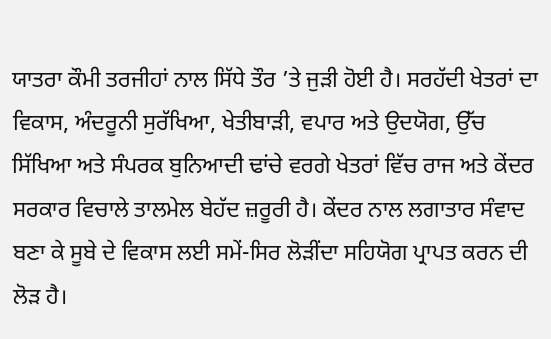ਯਾਤਰਾ ਕੌਮੀ ਤਰਜੀਹਾਂ ਨਾਲ ਸਿੱਧੇ ਤੌਰ ’ਤੇ ਜੁੜੀ ਹੋਈ ਹੈ। ਸਰਹੱਦੀ ਖੇਤਰਾਂ ਦਾ ਵਿਕਾਸ, ਅੰਦਰੂਨੀ ਸੁਰੱਖਿਆ, ਖੇਤੀਬਾੜੀ, ਵਪਾਰ ਅਤੇ ਉਦਯੋਗ, ਉੱਚ ਸਿੱਖਿਆ ਅਤੇ ਸੰਪਰਕ ਬੁਨਿਆਦੀ ਢਾਂਚੇ ਵਰਗੇ ਖੇਤਰਾਂ ਵਿੱਚ ਰਾਜ ਅਤੇ ਕੇਂਦਰ ਸਰਕਾਰ ਵਿਚਾਲੇ ਤਾਲਮੇਲ ਬੇਹੱਦ ਜ਼ਰੂਰੀ ਹੈ। ਕੇਂਦਰ ਨਾਲ ਲਗਾਤਾਰ ਸੰਵਾਦ ਬਣਾ ਕੇ ਸੂਬੇ ਦੇ ਵਿਕਾਸ ਲਈ ਸਮੇਂ-ਸਿਰ ਲੋੜੀਂਦਾ ਸਹਿਯੋਗ ਪ੍ਰਾਪਤ ਕਰਨ ਦੀ ਲੋੜ ਹੈ।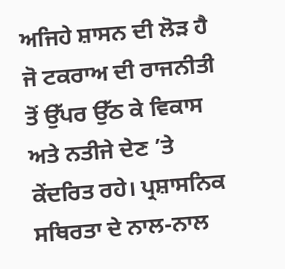ਅਜਿਹੇ ਸ਼ਾਸਨ ਦੀ ਲੋੜ ਹੈ ਜੋ ਟਕਰਾਅ ਦੀ ਰਾਜਨੀਤੀ ਤੋਂ ਉੱਪਰ ਉੱਠ ਕੇ ਵਿਕਾਸ ਅਤੇ ਨਤੀਜੇ ਦੇਣ ’ਤੇ ਕੇਂਦਰਿਤ ਰਹੇ। ਪ੍ਰਸ਼ਾਸਨਿਕ ਸਥਿਰਤਾ ਦੇ ਨਾਲ-ਨਾਲ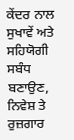ਕੇਂਦਰ ਨਾਲ ਸੁਖਾਵੇਂ ਅਤੇ ਸਹਿਯੋਗੀ ਸਬੰਧ ਬਣਾਉਣ, ਨਿਵੇਸ਼ ਤੇ ਰੁਜ਼ਗਾਰ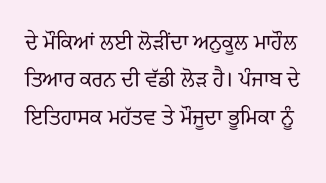ਦੇ ਮੌਕਿਆਂ ਲਈ ਲੋੜੀਂਦਾ ਅਨੁਕੂਲ ਮਾਹੌਲ ਤਿਆਰ ਕਰਨ ਦੀ ਵੱਡੀ ਲੋੜ ਹੈ। ਪੰਜਾਬ ਦੇ ਇਤਿਹਾਸਕ ਮਹੱਤਵ ਤੇ ਮੌਜੂਦਾ ਭੂਮਿਕਾ ਨੂੰ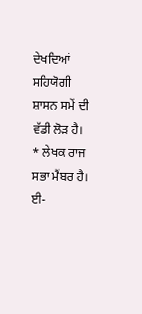ਦੇਖਦਿਆਂ ਸਹਿਯੋਗੀ ਸ਼ਾਸਨ ਸਮੇਂ ਦੀ ਵੱਡੀ ਲੋੜ ਹੈ।
* ਲੇਖਕ ਰਾਜ ਸਭਾ ਮੈਂਬਰ ਹੈ।
ਈ-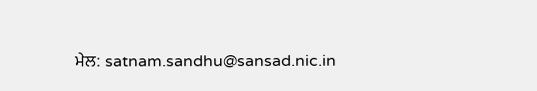ਮੇਲ: satnam.sandhu@sansad.nic.in